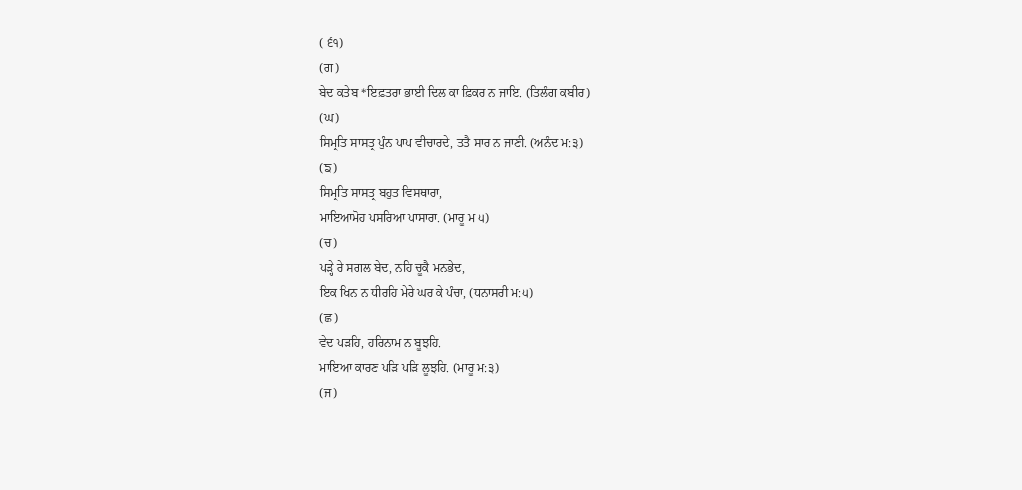( ੬੧)
(ਗ)
ਬੇਦ ਕਤੇਬ *ਇਫ਼ਤਰਾ ਭਾਈ ਦਿਲ ਕਾ ਫ਼ਿਕਰ ਨ ਜਾਇ. (ਤਿਲੰਗ ਕਬੀਰ)
(ਘ)
ਸਿਮ੍ਰਤਿ ਸਾਸਤ੍ਰ ਪੁੰਨ ਪਾਪ ਵੀਚਾਰਦੇ, ਤਤੈ ਸਾਰ ਨ ਜਾਣੀ. (ਅਨੰਦ ਮ:੩)
(ਙ)
ਸਿਮ੍ਰਤਿ ਸਾਸਤ੍ਰ ਬਹੁਤ ਵਿਸਥਾਰਾ,
ਮਾਇਆਮੋਹ ਪਸਰਿਆ ਪਾਸਾਰਾ. (ਮਾਰੂ ਮ ੫)
(ਚ)
ਪੜ੍ਹੇ ਰੇ ਸਗਲ ਬੇਦ, ਨਹਿ ਚੂਕੈ ਮਨਭੇਦ,
ਇਕ ਖਿਨ ਨ ਧੀਰਹਿ ਮੇਰੇ ਘਰ ਕੇ ਪੰਚਾ, (ਧਨਾਸਰੀ ਮ:੫)
(ਛ)
ਵੇਦ ਪੜਹਿ, ਹਰਿਨਾਮ ਨ ਬੂਝਹਿ.
ਮਾਇਆ ਕਾਰਣ ਪੜਿ ਪੜਿ ਲੂਝਹਿ. (ਮਾਰੂ ਮ:੩)
(ਜ)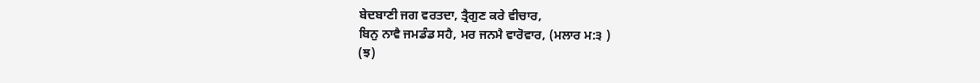ਬੇਦਬਾਣੀ ਜਗ ਵਰਤਦਾ, ਤ੍ਰੈਗੁਣ ਕਰੇ ਵੀਚਾਰ,
ਬਿਨੁ ਨਾਵੈ ਜਮਡੰਡ ਸਹੈ, ਮਰ ਜਨਮੈ ਵਾਰੋਵਾਰ, (ਮਲਾਰ ਮ:੩ )
(ਝ)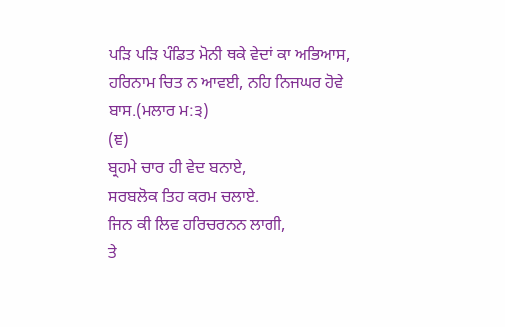ਪੜਿ ਪੜਿ ਪੰਡਿਤ ਮੋਨੀ ਥਕੇ ਵੇਦਾਂ ਕਾ ਅਭਿਆਸ,
ਹਰਿਨਾਮ ਚਿਤ ਨ ਆਵਈ, ਨਹਿ ਨਿਜਘਰ ਹੋਵੇ ਬਾਸ.(ਮਲਾਰ ਮ:੩)
(ਞ)
ਬ੍ਰਹਮੇ ਚਾਰ ਹੀ ਵੇਦ ਬਨਾਏ,
ਸਰਬਲੋਕ ਤਿਹ ਕਰਮ ਚਲਾਏ.
ਜਿਨ ਕੀ ਲਿਵ ਹਰਿਚਰਨਨ ਲਾਗੀ,
ਤੇ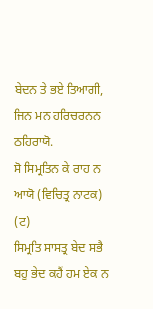ਬੇਦਨ ਤੇ ਭਏ ਤਿਆਗੀ,
ਜਿਨ ਮਨ ਹਰਿਚਰਨਨ ਠਹਿਰਾਯੋ.
ਸੋ ਸਿਮ੍ਰਤਿਨ ਕੇ ਰਾਹ ਨ ਆਯੋ (ਵਿਚਿਤ੍ਰ ਨਾਟਕ)
(ਟ)
ਸਿਮ੍ਰਤਿ ਸਾਸਤ੍ਰ ਬੇਦ ਸਭੈ
ਬਹੁ ਭੇਦ ਕਹੈਂ ਹਮ ਏਕ ਨ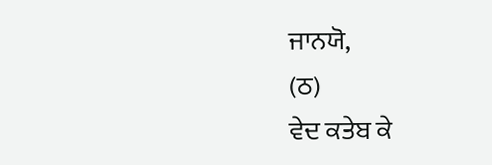ਜਾਨਯੋ,
(ਠ)
ਵੇਦ ਕਤੇਬ ਕੇ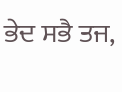ਭੇਦ ਸਭੈ ਤਜ,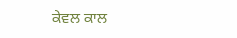ਕੇਵਲ ਕਾਲ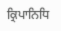ਕ੍ਰਿਪਾਨਿਧਿ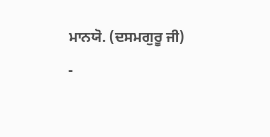ਮਾਨਯੋ. (ਦਸਮਗੁਰੂ ਜੀ)
-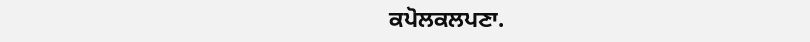ਕਪੋਲਕਲਪਣਾ.